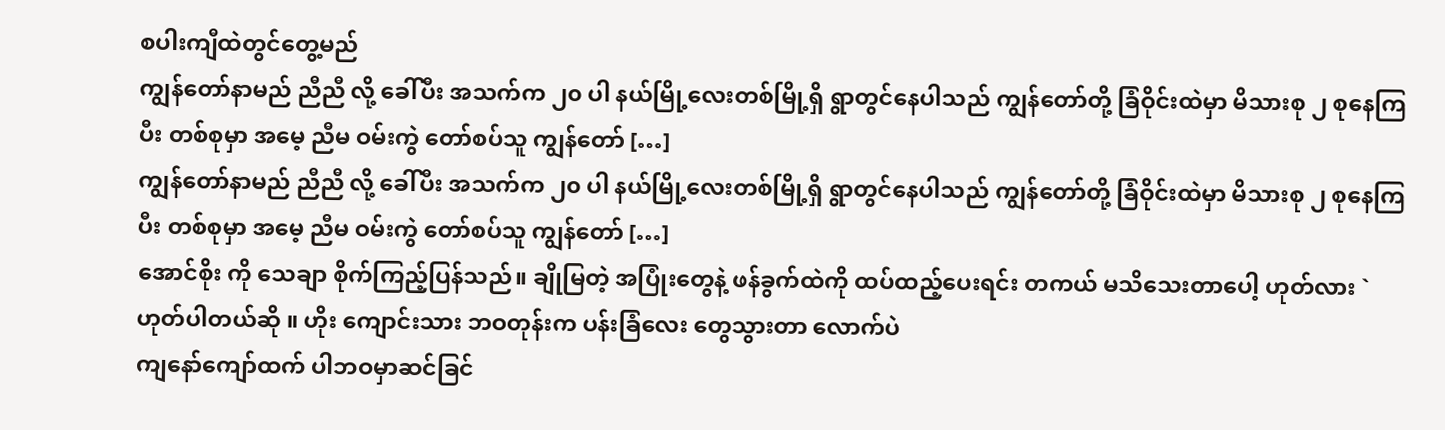စပါးကျီထဲတွင်တွေ့မည်
ကျွန်တော်နာမည် ညီညီ လို့ ခေါ်ပီး အသက်က ၂၀ ပါ နယ်မြို့လေးတစ်မြို့ရှိ ရွာတွင်နေပါသည် ကျွန်တော်တို့ ခြံဝိုင်းထဲမှာ မိသားစု ၂ စုနေကြပီး တစ်စုမှာ အမေ့ ညီမ ဝမ်းကွဲ တော်စပ်သူ ကျွန်တော် […]
ကျွန်တော်နာမည် ညီညီ လို့ ခေါ်ပီး အသက်က ၂၀ ပါ နယ်မြို့လေးတစ်မြို့ရှိ ရွာတွင်နေပါသည် ကျွန်တော်တို့ ခြံဝိုင်းထဲမှာ မိသားစု ၂ စုနေကြပီး တစ်စုမှာ အမေ့ ညီမ ဝမ်းကွဲ တော်စပ်သူ ကျွန်တော် […]
အောင်စိုး ကို သေချာ စိုက်ကြည့်ပြန်သည်။ ချိုမြတဲ့ အပြုံးတွေနဲ့ ဖန်ခွက်ထဲကို ထပ်ထည့်ပေးရင်း တကယ် မသိသေးတာပေါ့ ဟုတ်လား ` ဟုတ်ပါတယ်ဆို ။ ဟိုး ကျောင်းသား ဘဝတုန်းက ပန်းခြံလေး တွေသွားတာ လောက်ပဲ
ကျနော်ကျော်ထက် ပါဘဝမှာဆင်ခြင်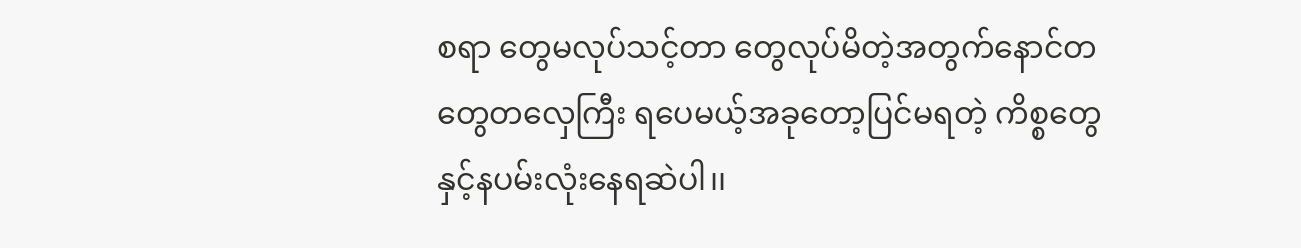စရာ တွေမလုပ်သင့်တာ တွေလုပ်မိတဲ့အတွက်နောင်တတွေတလှေကြီး ရပေမယ့်အခုတော့ပြင်မရတဲ့ ကိစ္စတွေနှင့်နပမ်းလုံးနေရဆဲပါ၊၊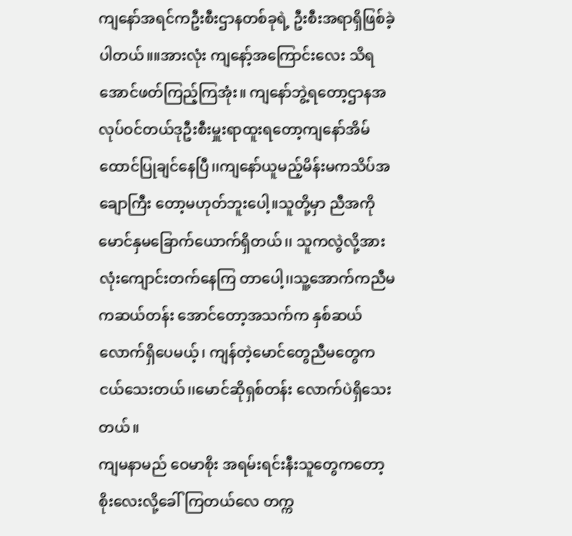ကျနော်အရင်ကဦးစီးဌာနတစ်ခုရဲ့ ဦးစီးအရာရှိဖြစ်ခဲ့ပါတယ်။။အားလုံး ကျနော့်အကြောင်းလေး သိရအောင်ဖတ်ကြည့်ကြအုံး။ ကျနော်ဘွဲ့ရတော့ဌာနအလုပ်ဝင်တယ်ဒုဦးစီးမှူးရာထူးရတော့ကျနော်အိမ်ထောင်ပြုချင်နေပြီ၊၊ကျနော်ယူမည့်မိန်းမကသိပ်အချောကြီး တော့မဟုတ်ဘူးပေါ့။သူတို့မှာ ညီအကိုမောင်နှမခြောက်ယောက်ရှိတယ်၊၊ သူကလွဲလို့အားလုံးကျောင်းတက်နေကြ တာပေါ့၊၊သူ့အောက်ကညီမကဆယ်တန်း အောင်တော့အသက်က နှစ်ဆယ်လောက်ရှိပေမယ့်၊ ကျန်တဲ့မောင်တွေညီမတွေက ငယ်သေးတယ်၊၊မောင်ဆိုရှစ်တန်း လောက်ပဲရှိသေးတယ်။
ကျမနာမည် ဝေမာစိုး အရမ်းရင်းနီးသူတွေကတော့ စိုးလေးလို့ခေါ်ကြတယ်လေ တက္က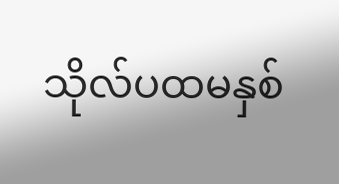သိုလ်ပထမနှစ်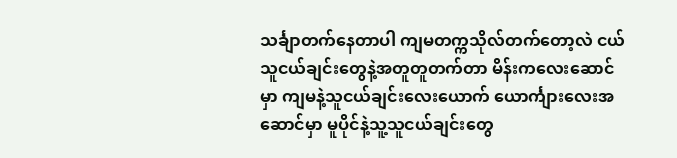သင်္ချာတက်နေတာပါ ကျမတက္ကသိုလ်တက်တော့လဲ ငယ်သူငယ်ချင်းတွေနဲ့အတူတူတက်တာ မိန်းကလေးဆောင်မှာ ကျမနဲ့သူငယ်ချင်းလေးယောက် ယောင်္ကျားလေးအဆောင်မှာ မူပိုင်နဲ့သူ့သူငယ်ချင်းတွေ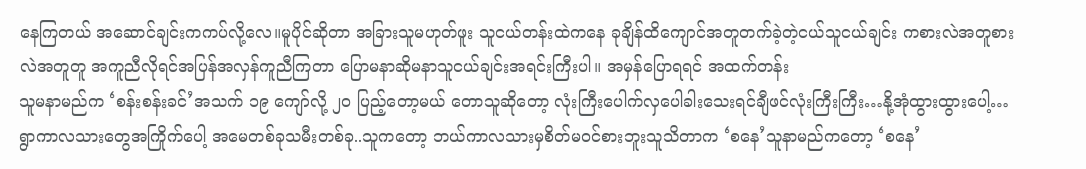နေကြတယ် အဆောင်ချင်းကကပ်လို့လေ။မူပိုင်ဆိုတာ အခြားသူမဟုတ်ဖူး သူငယ်တန်းထဲကနေ ခုချိန်ထိကျောင်အတူတက်ခဲ့တဲ့ငယ်သူငယ်ချင်း ကစားလဲအတူစားလဲအတူတူ အကူညီလိုရင်အပြန်အလှန်ကူညီကြတာ ပြောမနာဆိုမနာသူငယ်ချင်းအရင်းကြီးပါ။ အမှန်ပြောရရင် အထက်တန်း
သူမနာမည်က ‘စန်းစန်းခင်’အသက် ၁၉ ကျော်လို့ ၂၀ ပြည့်တော့မယ် တောသူဆိုတော့ လုံးကြီးပေါက်လှပေါခါးသေးရင်ချီဖင်လုံးကြီးကြီး…နို့အုံထွားထွားပေါ့…ရွာကာလသားတွေအကြိုက်ပေါ့ အမေတစ်ခုသမီးတစ်ခု..သူကတော့ ဘယ်ကာလသားမှစိတ်မဝင်စားဘူးသူသိတာက ‘စနေ’သူနာမည်ကတော့ ‘စနေ’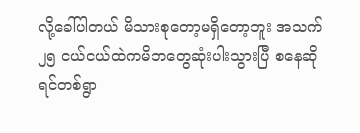လို့ခေါ်ပါတယ် မိသားစုတော့မရှိတော့ဘူး အသက် ၂၅ ငယ်ငယ်ထဲကမိဘတွေဆုံးပါးသွားပြီ စနေဆိုရင်တစ်ရွာ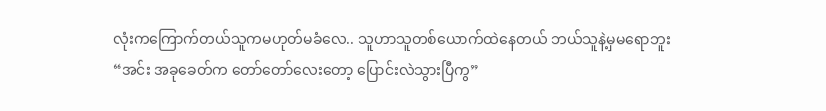လုံးကကြောက်တယ်သူကမဟုတ်မခံလေ.. သူဟာသူတစ်ယောက်ထဲနေတယ် ဘယ်သူနဲ့မှမရောဘူး
“အင်း အခုခေတ်က တော်တော်လေးတော့ ပြောင်းလဲသွားပြီကွ”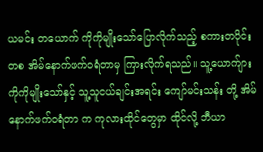ယမင်း တယောက် ကိုကိုမျိုးသော်ပြောလိုက်သည့် စကားတပိုင်းတစ အိမ်နောက်ဖက်ဝရံတာမှ ကြားလိုက်ရသည်။ သူ့ယောက်ျား ကိုကိုမျိုးသော်နှင့် သူ့သူငယ်ချင်းအရင်း ကျော်မင်းသန်း တို့ အိမ်နောက်ဖက်ဝရံတာ က ကုလားထိုင်တွေမှာ ထိုင်လို့ ဘီယာ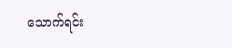သောက်ရင်း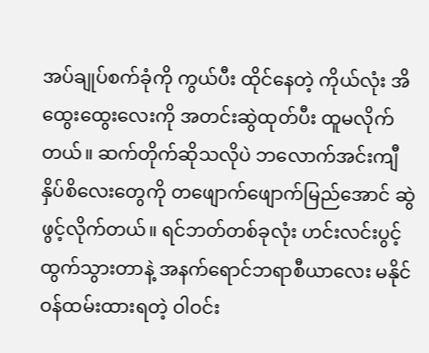အပ်ချုပ်စက်ခုံကို ကွယ်ပီး ထိုင်နေတဲ့ ကိုယ်လုံး အိထွေးထွေးလေးကို အတင်းဆွဲထုတ်ပီး ထူမလိုက်တယ်။ ဆက်တိုက်ဆိုသလိုပဲ ဘလောက်အင်းကျီ နှိပ်စိလေးတွေကို တဖျောက်ဖျောက်မြည်အောင် ဆွဲဖွင့်လိုက်တယ်။ ရင်ဘတ်တစ်ခုလုံး ဟင်းလင်းပွင့် ထွက်သွားတာနဲ့ အနက်ရောင်ဘရာစီယာလေး မနိုင်ဝန်ထမ်းထားရတဲ့ ဝါဝင်း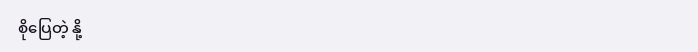စိုပြေတဲ့ နို့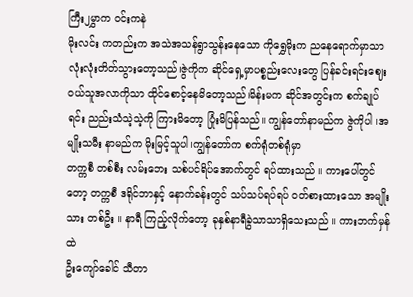ကြီး၂မွှာက ဝင်းကနဲ
မိုးလင်း ကတည်းက အသဲအသန်ရွာသွန်းနေသော ကိုရွှေမိုးက ညနေရောက်မှာသာ လုံးလုံးတိတ်သွားတော့သည်၊ဇွဲကိုက ဆိုင်ရှေ့မှာပစ္စည်းလေးတွေ ပြန်ခင်းရင်းဈေးဝယ်သူအလာကိုသာ ထိုင်စောင့်နေမိတော့သည်၊မိန်းမက ဆိုင်အတွင်းက စက်ချုပ်ရင်း ညည်းသံသဲ့သဲ့ကို ကြားမိတော့ ပြုံးမိပြန်သည်။ ကျွန်တော်နာမည်က ဇွဲကိုပါ ၊အမျိုးသမီး နာမည်က မိုးမြင့်သူပါ၊ကျွန်တော်က စက်ရုံတစ်ရုံမှာ
တက္ကစီ တစ်စီး လမ်းဘေး သစ်ပင်ရိပ်အောက်တွင် ရပ်ထားသည် ။ ကားပေါ်တွင်တော့ တက္ကစီ ဒရိုင်ဘာနှင့် နောက်ခန်းတွင် သပ်သပ်ရပ်ရပ် ဝတ်စားထားသော အမျိုးသား တစ်ဦး ။ နာရီ ကြည့်လိုက်တော့ ခုနှစ်နာရီခွဲသာသာရှိသေးသည် ။ ကားဘက်မှန်ထဲ
ဦးကျော်ခေါင် သီတာ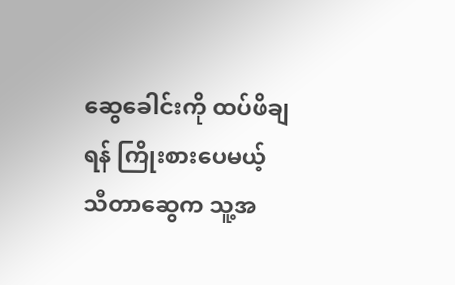ဆွေခေါင်းကို ထပ်ဖိချရန် ကြိုးစားပေမယ့် သီတာဆွေက သူ့အ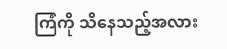ကြံကို သိနေသည့်အလား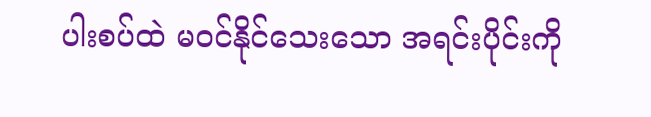ပါးစပ်ထဲ မဝင်နိုင်သေးသော အရင်းပိုင်းကို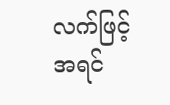လက်ဖြင့် အရင်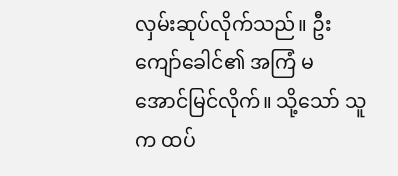လှမ်းဆုပ်လိုက်သည်။ ဦးကျော်ခေါင်၏ အကြံ မအောင်မြင်လိုက်။ သို့သော် သူက ထပ်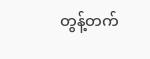တွန့်တက်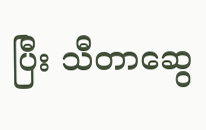ပြီး သီတာဆွေ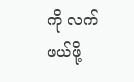ကို လက်ဖယ်ဖို့